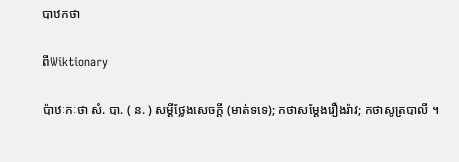បាឋកថា

ពីWiktionary

ប៉ាឋៈកៈថា សំ. បា. ( ន. ) សម្ដីថ្លែងសេចក្ដី (មាត់ទទេ); កថាសម្ដែងរឿងរ៉ាវ; កថាសូត្របាលី ។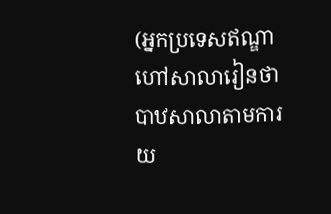(អ្នកប្រទេសឥណ្ឌាហៅសាលារៀនថា បាឋសាលាតាមការយ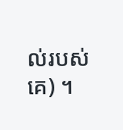ល់របស់គេ) ។